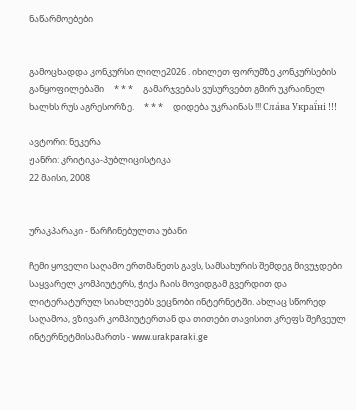ნაწარმოებები


გამოცხადდა კონკურსი ლილე2026 . იხილეთ ფორუმზე კონკურსების განყოფილებაში     * * *     გამარჯვებას ვუსურვებთ გმირ უკრაინელ ხალხს რუს აგრესორზე.     * * *     დიდება უკრაინას !!! Сла́ва Украї́ні !!!

ავტორი: ნეკერა
ჟანრი: კრიტიკა-პუბლიცისტიკა
22 მაისი, 2008


ურაკპარაკი - წარჩინებულთა უბანი

ჩემი ყოველი საღამო ერთმანეთს გავს, სამსახურის შემდეგ მივუჯდები საყვარელ კომპიუტერს, ჭიქა ჩაის მოვიდგამ გვერდით და ლიტერატურულ სიახლეებს ვეცნობი ინტერნეტში. ახლაც სწორედ საღამოა, ვზივარ კომპიუტერთან და თითები თავისით კრეფს შეჩვეულ ინტერნეტმისამართს - www.urakparaki.ge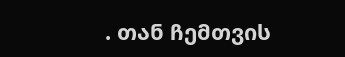. თან ჩემთვის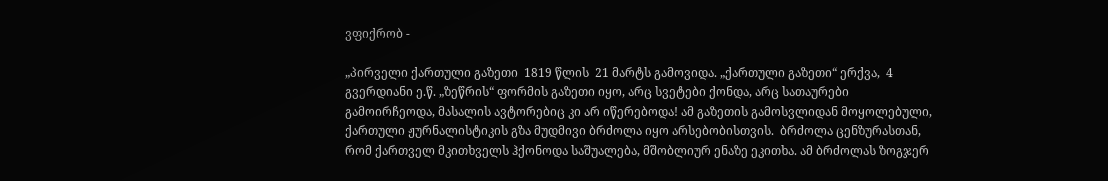ვფიქრობ -

„პირველი ქართული გაზეთი  1819 წლის  21 მარტს გამოვიდა. „ქართული გაზეთი“ ერქვა,  4 გვერდიანი ე.წ. „ზეწრის“ ფორმის გაზეთი იყო, არც სვეტები ქონდა, არც სათაურები გამოირჩეოდა, მასალის ავტორებიც კი არ იწერებოდა! ამ გაზეთის გამოსვლიდან მოყოლებული, ქართული ჟურნალისტიკის გზა მუდმივი ბრძოლა იყო არსებობისთვის.  ბრძოლა ცენზურასთან,  რომ ქართველ მკითხველს ჰქონოდა საშუალება, მშობლიურ ენაზე ეკითხა. ამ ბრძოლას ზოგჯერ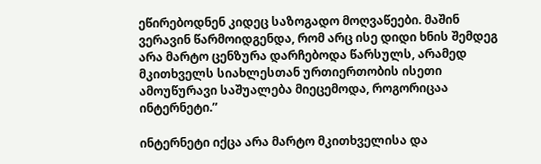ეწირებოდნენ კიდეც საზოგადო მოღვაწეები. მაშინ ვერავინ წარმოიდგენდა, რომ არც ისე დიდი ხნის შემდეგ არა მარტო ცენზურა დარჩებოდა წარსულს, არამედ მკითხველს სიახლესთან ურთიერთობის ისეთი ამოუწურავი საშუალება მიეცემოდა, როგორიცაა ინტერნეტი.”

ინტერნეტი იქცა არა მარტო მკითხველისა და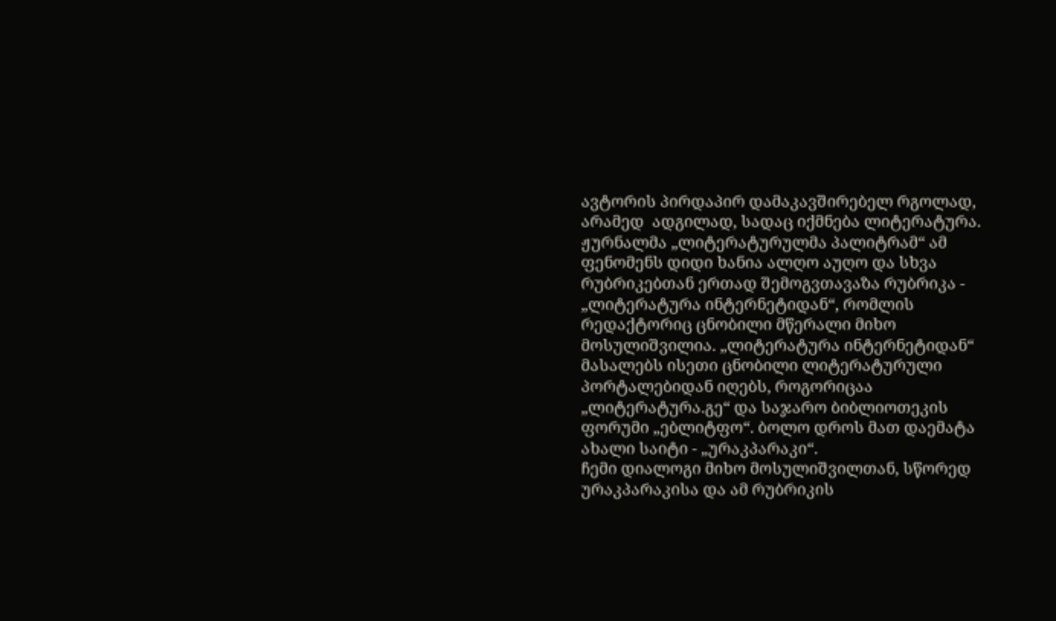ავტორის პირდაპირ დამაკავშირებელ რგოლად, არამედ  ადგილად, სადაც იქმნება ლიტერატურა. ჟურნალმა „ლიტერატურულმა პალიტრამ“ ამ ფენომენს დიდი ხანია ალღო აუღო და სხვა რუბრიკებთან ერთად შემოგვთავაზა რუბრიკა - „ლიტერატურა ინტერნეტიდან“, რომლის რედაქტორიც ცნობილი მწერალი მიხო მოსულიშვილია. „ლიტერატურა ინტერნეტიდან“ მასალებს ისეთი ცნობილი ლიტერატურული პორტალებიდან იღებს, როგორიცაა „ლიტერატურა.გე“ და საჯარო ბიბლიოთეკის ფორუმი „ებლიტფო“. ბოლო დროს მათ დაემატა ახალი საიტი - „ურაკპარაკი“.
ჩემი დიალოგი მიხო მოსულიშვილთან, სწორედ ურაკპარაკისა და ამ რუბრიკის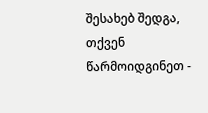შესახებ შედგა, თქვენ წარმოიდგინეთ -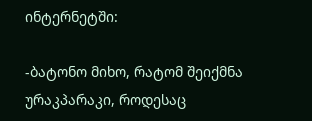ინტერნეტში:

-ბატონო მიხო, რატომ შეიქმნა ურაკპარაკი, როდესაც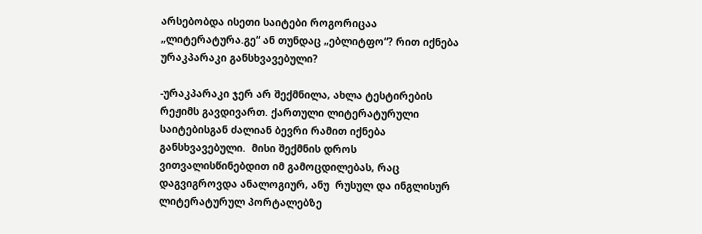არსებობდა ისეთი საიტები როგორიცაა „ლიტერატურა.გე“ ან თუნდაც „ებლიტფო“? რით იქნება ურაკპარაკი განსხვავებული?

-ურაკპარაკი ჯერ არ შექმნილა, ახლა ტესტირების რეჟიმს გავდივართ. ქართული ლიტერატურული საიტებისგან ძალიან ბევრი რამით იქნება განსხვავებული.  მისი შექმნის დროს ვითვალისწინებდით იმ გამოცდილებას, რაც დაგვიგროვდა ანალოგიურ, ანუ  რუსულ და ინგლისურ ლიტერატურულ პორტალებზე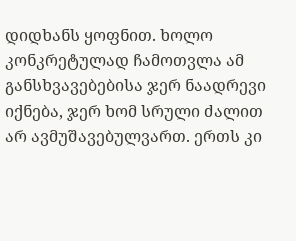დიდხანს ყოფნით. ხოლო კონკრეტულად ჩამოთვლა ამ განსხვავებებისა ჯერ ნაადრევი იქნება, ჯერ ხომ სრული ძალით არ ავმუშავებულვართ. ერთს კი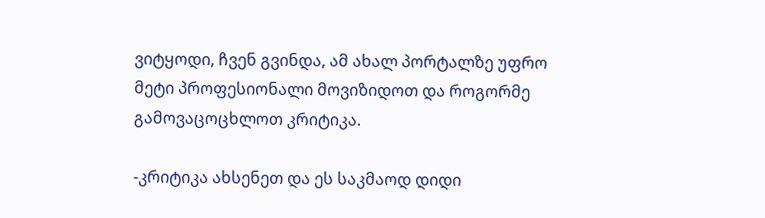ვიტყოდი, ჩვენ გვინდა, ამ ახალ პორტალზე უფრო მეტი პროფესიონალი მოვიზიდოთ და როგორმე გამოვაცოცხლოთ კრიტიკა.

-კრიტიკა ახსენეთ და ეს საკმაოდ დიდი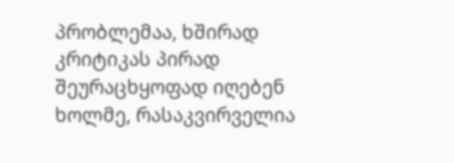პრობლემაა, ხშირად კრიტიკას პირად შეურაცხყოფად იღებენ ხოლმე, რასაკვირველია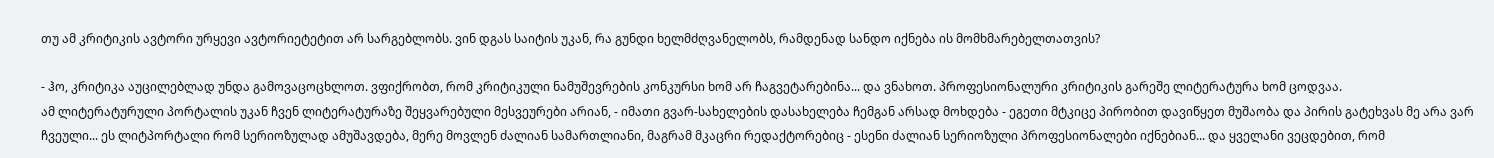თუ ამ კრიტიკის ავტორი ურყევი ავტორიეტეტით არ სარგებლობს. ვინ დგას საიტის უკან, რა გუნდი ხელმძღვანელობს, რამდენად სანდო იქნება ის მომხმარებელთათვის?

- ჰო, კრიტიკა აუცილებლად უნდა გამოვაცოცხლოთ. ვფიქრობთ, რომ კრიტიკული ნამუშევრების კონკურსი ხომ არ ჩაგვეტარებინა... და ვნახოთ. პროფესიონალური კრიტიკის გარეშე ლიტერატურა ხომ ცოდვაა.
ამ ლიტერატურული პორტალის უკან ჩვენ ლიტერატურაზე შეყვარებული მესვეურები არიან, - იმათი გვარ-სახელების დასახელება ჩემგან არსად მოხდება - ეგეთი მტკიცე პირობით დავიწყეთ მუშაობა და პირის გატეხვას მე არა ვარ ჩვეული... ეს ლიტპორტალი რომ სერიოზულად ამუშავდება, მერე მოვლენ ძალიან სამართლიანი, მაგრამ მკაცრი რედაქტორებიც - ესენი ძალიან სერიოზული პროფესიონალები იქნებიან... და ყველანი ვეცდებით, რომ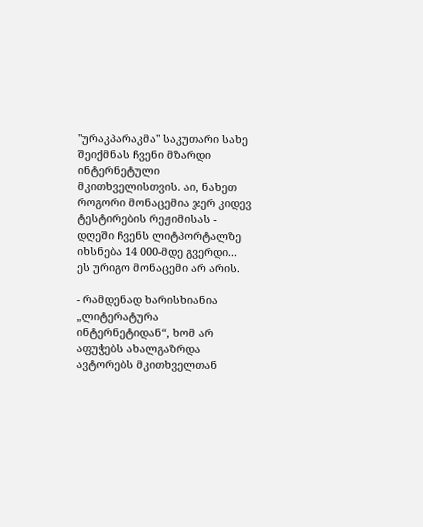"ურაკპარაკმა" საკუთარი სახე შეიქმნას ჩვენი მზარდი ინტერნეტული მკითხველისთვის. აი, ნახეთ როგორი მონაცემია ჯერ კიდევ ტესტირების რეჟიმისას - დღეში ჩვენს ლიტპორტალზე იხსნება 14 000-მდე გვერდი... ეს ურიგო მონაცემი არ არის.

- რამდენად ხარისხიანია „ლიტერატურა ინტერნეტიდან“, ხომ არ აფუჭებს ახალგაზრდა ავტორებს მკითხველთან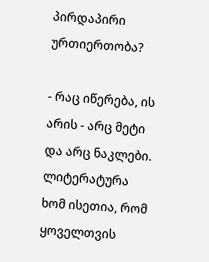პირდაპირი ურთიერთობა?

- რაც იწერება, ის არის - არც მეტი და არც ნაკლები. ლიტერატურა ხომ ისეთია, რომ  ყოველთვის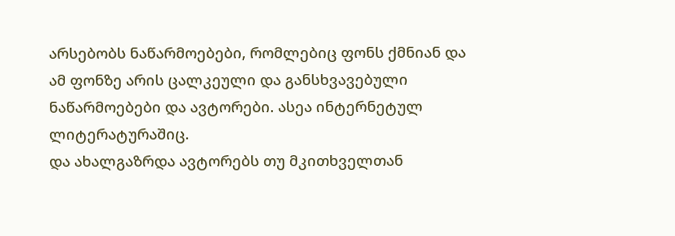არსებობს ნაწარმოებები, რომლებიც ფონს ქმნიან და ამ ფონზე არის ცალკეული და განსხვავებული ნაწარმოებები და ავტორები. ასეა ინტერნეტულ ლიტერატურაშიც.
და ახალგაზრდა ავტორებს თუ მკითხველთან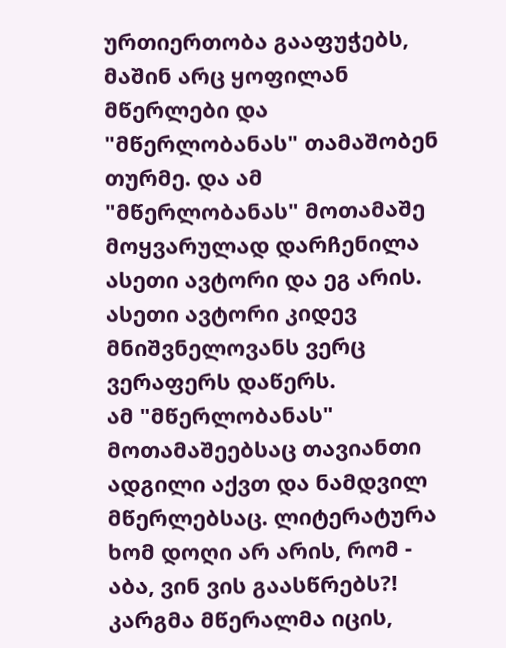ურთიერთობა გააფუჭებს, მაშინ არც ყოფილან მწერლები და "მწერლობანას" თამაშობენ თურმე. და ამ "მწერლობანას" მოთამაშე მოყვარულად დარჩენილა ასეთი ავტორი და ეგ არის. ასეთი ავტორი კიდევ მნიშვნელოვანს ვერც ვერაფერს დაწერს.
ამ "მწერლობანას" მოთამაშეებსაც თავიანთი ადგილი აქვთ და ნამდვილ მწერლებსაც. ლიტერატურა ხომ დოღი არ არის, რომ - აბა, ვინ ვის გაასწრებს?! კარგმა მწერალმა იცის,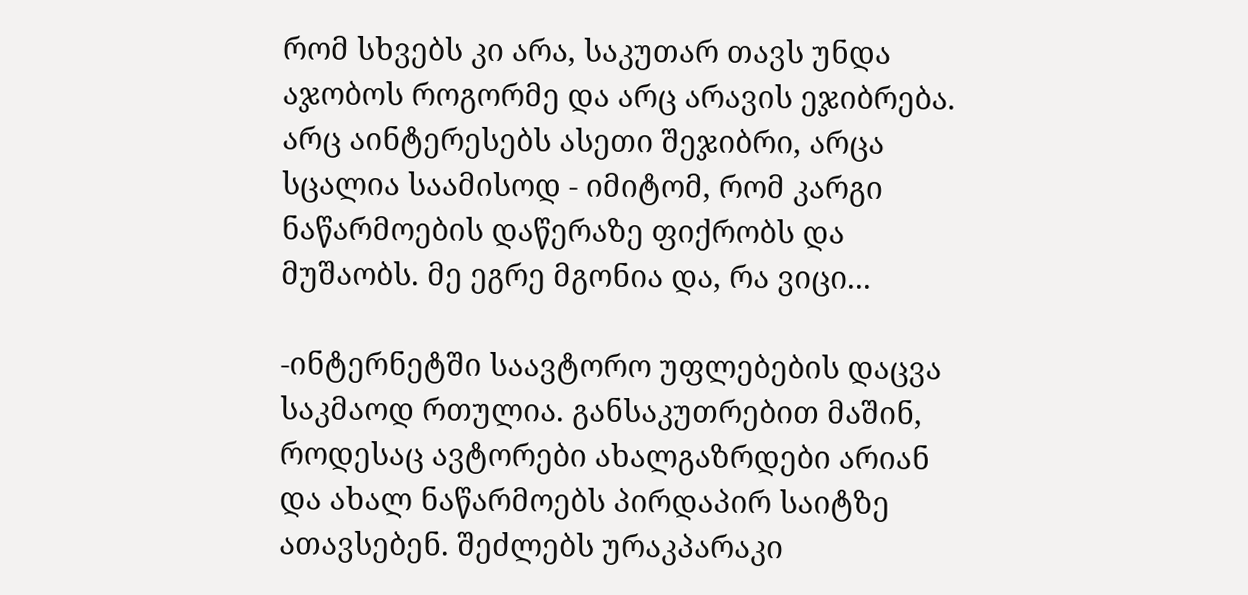რომ სხვებს კი არა, საკუთარ თავს უნდა აჯობოს როგორმე და არც არავის ეჯიბრება. არც აინტერესებს ასეთი შეჯიბრი, არცა სცალია საამისოდ - იმიტომ, რომ კარგი ნაწარმოების დაწერაზე ფიქრობს და მუშაობს. მე ეგრე მგონია და, რა ვიცი...

-ინტერნეტში საავტორო უფლებების დაცვა საკმაოდ რთულია. განსაკუთრებით მაშინ, როდესაც ავტორები ახალგაზრდები არიან და ახალ ნაწარმოებს პირდაპირ საიტზე ათავსებენ. შეძლებს ურაკპარაკი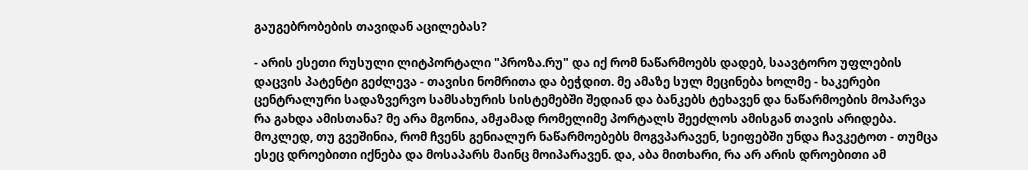გაუგებრობების თავიდან აცილებას?

- არის ესეთი რუსული ლიტპორტალი "პროზა.რუ" და იქ რომ ნაწარმოებს დადებ, საავტორო უფლების დაცვის პატენტი გეძლევა - თავისი ნომრითა და ბეჭდით. მე ამაზე სულ მეცინება ხოლმე - ხაკერები ცენტრალური სადაზვერვო სამსახურის სისტემებში შედიან და ბანკებს ტეხავენ და ნაწარმოების მოპარვა რა გახდა ამისთანა? მე არა მგონია, ამჟამად რომელიმე პორტალს შეეძლოს ამისგან თავის არიდება. მოკლედ, თუ გვეშინია, რომ ჩვენს გენიალურ ნაწარმოებებს მოგვპარავენ, სეიფებში უნდა ჩავკეტოთ - თუმცა ესეც დროებითი იქნება და მოსაპარს მაინც მოიპარავენ. და, აბა მითხარი, რა არ არის დროებითი ამ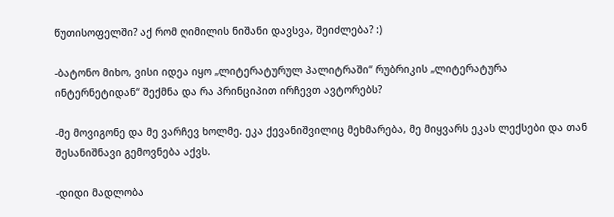წუთისოფელში? აქ რომ ღიმილის ნიშანი დავსვა, შეიძლება? :)

-ბატონო მიხო, ვისი იდეა იყო „ლიტერატურულ პალიტრაში“ რუბრიკის „ლიტერატურა ინტერნეტიდან“ შექმნა და რა პრინციპით ირჩევთ ავტორებს?

-მე მოვიგონე და მე ვარჩევ ხოლმე. ეკა ქევანიშვილიც მეხმარება, მე მიყვარს ეკას ლექსები და თან შესანიშნავი გემოვნება აქვს.

-დიდი მადლობა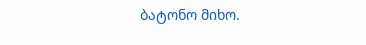ბატონო მიხო.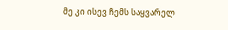მე კი ისევ ჩემს საყვარელ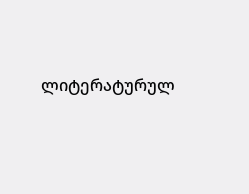ლიტერატურულ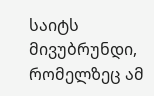საიტს მივუბრუნდი, რომელზეც ამ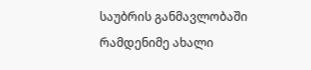საუბრის განმავლობაში რამდენიმე ახალი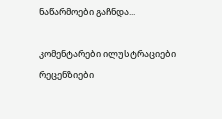ნაწარმოები გაჩნდა...

კომენტარები ილუსტრაციები რეცენზიები